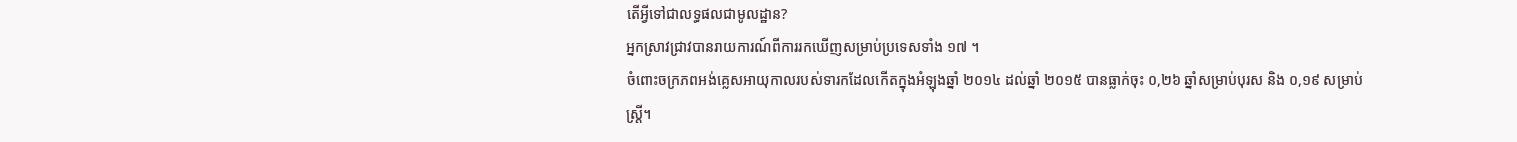តើអ្វីទៅជាលទ្ធផលជាមូលដ្ឋាន?
អ្នកស្រាវជ្រាវបានរាយការណ៍ពីការរកឃើញសម្រាប់ប្រទេសទាំង ១៧ ។
ចំពោះចក្រភពអង់គ្លេសអាយុកាលរបស់ទារកដែលកើតក្នុងអំឡុងឆ្នាំ ២០១៤ ដល់ឆ្នាំ ២០១៥ បានធ្លាក់ចុះ ០,២៦ ឆ្នាំសម្រាប់បុរស និង ០,១៩ សម្រាប់ស្ត្រី។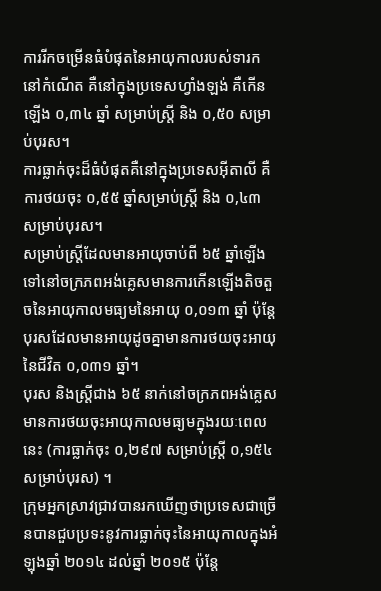ការរីកចម្រើនធំបំផុតនៃអាយុកាលរបស់ទារកនៅកំណើត គឺនៅក្នុងប្រទេសហ្វាំងឡង់ គឺកើនឡើង ០,៣៤ ឆ្នាំ សម្រាប់ស្ត្រី និង ០,៥០ សម្រាប់បុរស។
ការធ្លាក់ចុះដ៏ធំបំផុតគឺនៅក្នុងប្រទេសអ៊ីតាលី គឺការថយចុះ ០,៥៥ ឆ្នាំសម្រាប់ស្ត្រី និង ០,៤៣ សម្រាប់បុរស។
សម្រាប់ស្ត្រីដែលមានអាយុចាប់ពី ៦៥ ឆ្នាំឡើងទៅនៅចក្រភពអង់គ្លេសមានការកើនឡើងតិចតួចនៃអាយុកាលមធ្យមនៃអាយុ ០,០១៣ ឆ្នាំ ប៉ុន្តែបុរសដែលមានអាយុដូចគ្នាមានការថយចុះអាយុនៃជីវិត ០,០៣១ ឆ្នាំ។
បុរស និងស្ត្រីជាង ៦៥ នាក់នៅចក្រភពអង់គ្លេសមានការថយចុះអាយុកាលមធ្យមក្នុងរយៈពេលនេះ (ការធ្លាក់ចុះ ០,២៩៧ សម្រាប់ស្ត្រី ០,១៥៤ សម្រាប់បុរស) ។
ក្រុមអ្នកស្រាវជ្រាវបានរកឃើញថាប្រទេសជាច្រើនបានជួបប្រទះនូវការធ្លាក់ចុះនៃអាយុកាលក្នុងអំឡុងឆ្នាំ ២០១៤ ដល់ឆ្នាំ ២០១៥ ប៉ុន្តែ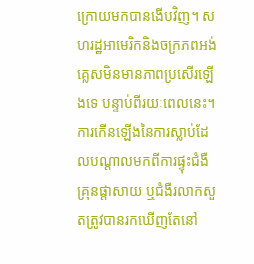ក្រោយមកបានងើបវិញ។ សហរដ្ឋអាមេរិកនិងចក្រភពអង់គ្លេសមិនមានភាពប្រសើរឡើងទេ បន្ទាប់ពីរយៈពេលនេះ។
ការកើនឡើងនៃការស្លាប់ដែលបណ្តាលមកពីការផ្ទុះជំងឺគ្រុនផ្តាសាយ ឬជំងឺរលាកសួតត្រូវបានរកឃើញតែនៅ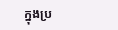ក្នុងប្រ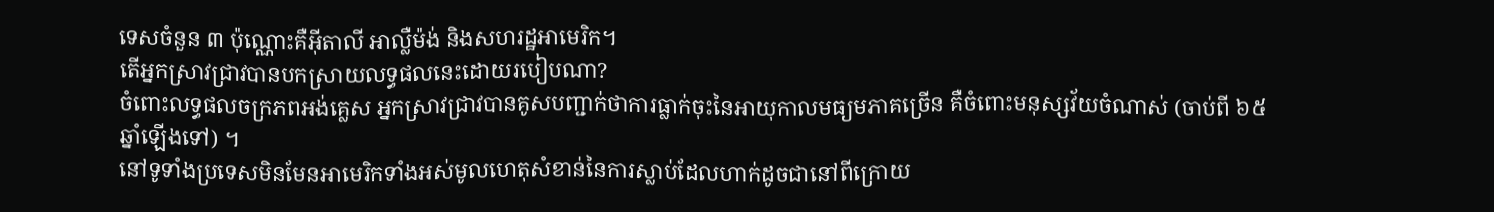ទេសចំនួន ៣ ប៉ុណ្ណោះគឺអ៊ីតាលី អាល្លឺម៉ង់ និងសហរដ្ឋអាមេរិក។
តើអ្នកស្រាវជ្រាវបានបកស្រាយលទ្ធផលនេះដោយរបៀបណា?
ចំពោះលទ្ធផលចក្រភពអង់គ្លេស អ្នកស្រាវជ្រាវបានគូសបញ្ជាក់ថាការធ្លាក់ចុះនៃអាយុកាលមធ្យមភាគច្រើន គឺចំពោះមនុស្សវ័យចំណាស់ (ចាប់ពី ៦៥ ឆ្នាំឡើងទៅ) ។
នៅទូទាំងប្រទេសមិនមែនអាមេរិកទាំងអស់មូលហេតុសំខាន់នៃការស្លាប់ដែលហាក់ដូចជានៅពីក្រោយ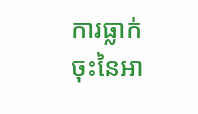ការធ្លាក់ចុះនៃអា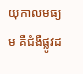យុកាលមធ្យម គឺជំងឺផ្លូវដ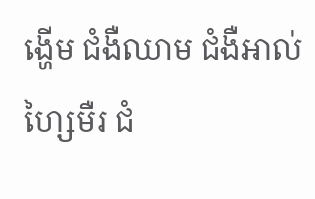ង្ហើម ជំងឺឈាម ជំងឺអាល់ហ្សៃមឺរ ជំ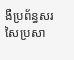ងឺប្រព័ន្ធសរសៃប្រសា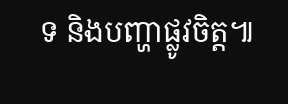ទ និងបញ្ហាផ្លូវចិត្ត៕